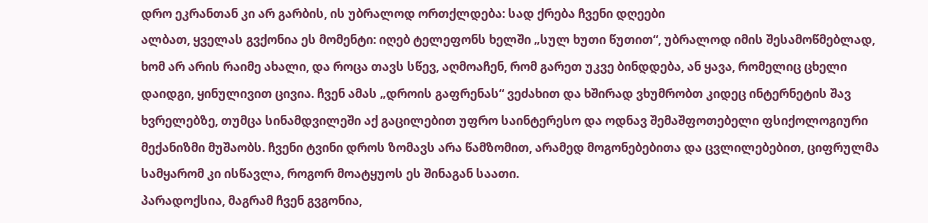დრო ეკრანთან კი არ გარბის, ის უბრალოდ ორთქლდება: სად ქრება ჩვენი დღეები
ალბათ, ყველას გვქონია ეს მომენტი: იღებ ტელეფონს ხელში „სულ ხუთი წუთით“, უბრალოდ იმის შესამოწმებლად, ხომ არ არის რაიმე ახალი, და როცა თავს სწევ, აღმოაჩენ, რომ გარეთ უკვე ბინდდება, ან ყავა, რომელიც ცხელი დაიდგი, ყინულივით ცივია. ჩვენ ამას „დროის გაფრენას“ ვეძახით და ხშირად ვხუმრობთ კიდეც ინტერნეტის შავ ხვრელებზე, თუმცა სინამდვილეში აქ გაცილებით უფრო საინტერესო და ოდნავ შემაშფოთებელი ფსიქოლოგიური მექანიზმი მუშაობს. ჩვენი ტვინი დროს ზომავს არა წამზომით, არამედ მოგონებებითა და ცვლილებებით, ციფრულმა სამყარომ კი ისწავლა, როგორ მოატყუოს ეს შინაგან საათი.
პარადოქსია, მაგრამ ჩვენ გვგონია,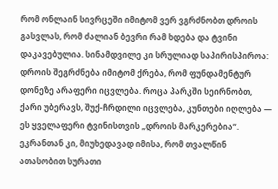რომ ონლაინ სივრცეში იმიტომ ვერ ვგრძნობთ დროის გასვლას, რომ ძალიან ბევრი რამ ხდება და ტვინი დაკავებულია. სინამდვილე კი სრულიად საპირისპიროა: დროის შეგრძნება იმიტომ ქრება, რომ ფუნდამენტურ დონეზე არაფერი იცვლება. როცა პარკში სეირნობთ, ქარი უბერავს, შუქ-ჩრდილი იცვლება, კუნთები იღლება — ეს ყველაფერი ტვინისთვის „დროის მარკერებია“. ეკრანთან კი, მიუხედავად იმისა, რომ თვალწინ ათასობით სურათი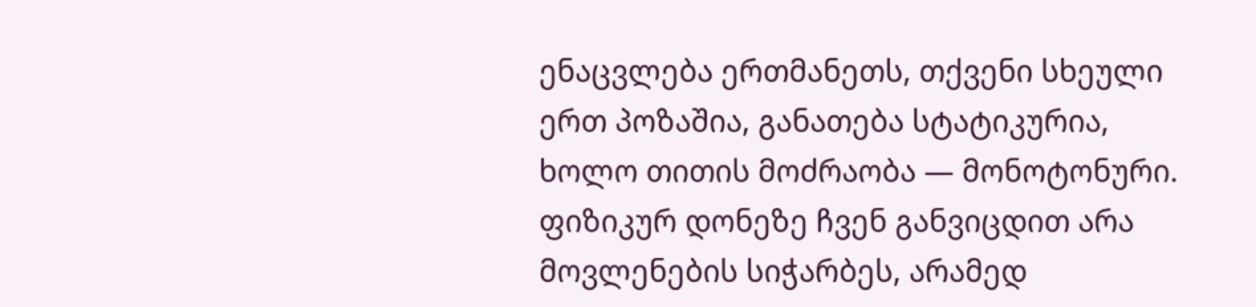ენაცვლება ერთმანეთს, თქვენი სხეული ერთ პოზაშია, განათება სტატიკურია, ხოლო თითის მოძრაობა — მონოტონური. ფიზიკურ დონეზე ჩვენ განვიცდით არა მოვლენების სიჭარბეს, არამედ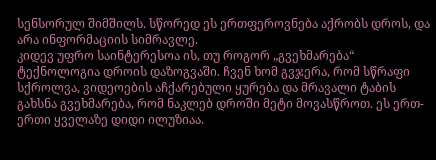სენსორულ შიმშილს. სწორედ ეს ერთფეროვნება აქრობს დროს, და არა ინფორმაციის სიმრავლე.
კიდევ უფრო საინტერესოა ის, თუ როგორ „გვეხმარება“ ტექნოლოგია დროის დაზოგვაში. ჩვენ ხომ გვჯერა, რომ სწრაფი სქროლვა, ვიდეოების აჩქარებული ყურება და მრავალი ტაბის გახსნა გვეხმარება, რომ ნაკლებ დროში მეტი მოვასწროთ. ეს ერთ-ერთი ყველაზე დიდი ილუზიაა.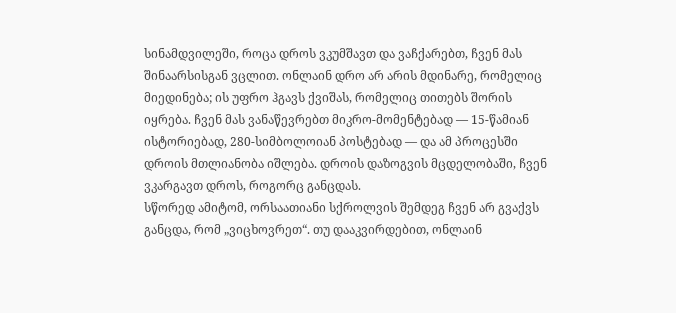სინამდვილეში, როცა დროს ვკუმშავთ და ვაჩქარებთ, ჩვენ მას შინაარსისგან ვცლით. ონლაინ დრო არ არის მდინარე, რომელიც მიედინება; ის უფრო ჰგავს ქვიშას, რომელიც თითებს შორის იყრება. ჩვენ მას ვანაწევრებთ მიკრო-მომენტებად — 15-წამიან ისტორიებად, 280-სიმბოლოიან პოსტებად — და ამ პროცესში დროის მთლიანობა იშლება. დროის დაზოგვის მცდელობაში, ჩვენ ვკარგავთ დროს, როგორც განცდას.
სწორედ ამიტომ, ორსაათიანი სქროლვის შემდეგ ჩვენ არ გვაქვს განცდა, რომ „ვიცხოვრეთ“. თუ დააკვირდებით, ონლაინ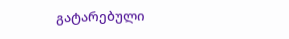გატარებული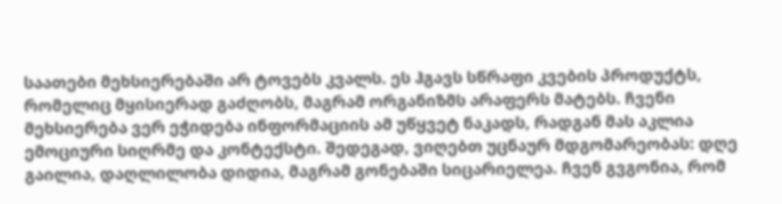საათები მეხსიერებაში არ ტოვებს კვალს. ეს ჰგავს სწრაფი კვების პროდუქტს, რომელიც მყისიერად გაძღობს, მაგრამ ორგანიზმს არაფერს მატებს. ჩვენი მეხსიერება ვერ ეჭიდება ინფორმაციის ამ უწყვეტ ნაკადს, რადგან მას აკლია ემოციური სიღრმე და კონტექსტი. შედეგად, ვიღებთ უცნაურ მდგომარეობას: დღე გაილია, დაღლილობა დიდია, მაგრამ გონებაში სიცარიელეა. ჩვენ გვგონია, რომ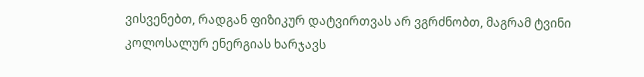ვისვენებთ, რადგან ფიზიკურ დატვირთვას არ ვგრძნობთ, მაგრამ ტვინი კოლოსალურ ენერგიას ხარჯავს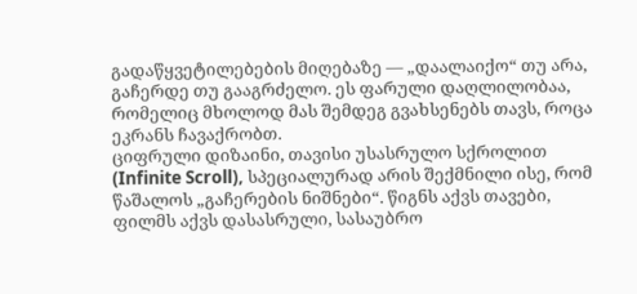გადაწყვეტილებების მიღებაზე — „დაალაიქო“ თუ არა, გაჩერდე თუ გააგრძელო. ეს ფარული დაღლილობაა, რომელიც მხოლოდ მას შემდეგ გვახსენებს თავს, როცა ეკრანს ჩავაქრობთ.
ციფრული დიზაინი, თავისი უსასრულო სქროლით (Infinite Scroll), სპეციალურად არის შექმნილი ისე, რომ წაშალოს „გაჩერების ნიშნები“. წიგნს აქვს თავები, ფილმს აქვს დასასრული, სასაუბრო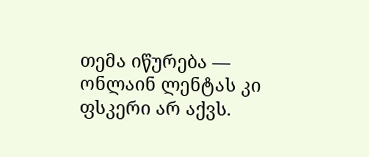თემა იწურება — ონლაინ ლენტას კი ფსკერი არ აქვს.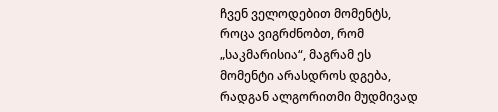ჩვენ ველოდებით მომენტს, როცა ვიგრძნობთ, რომ „საკმარისია“, მაგრამ ეს მომენტი არასდროს დგება, რადგან ალგორითმი მუდმივად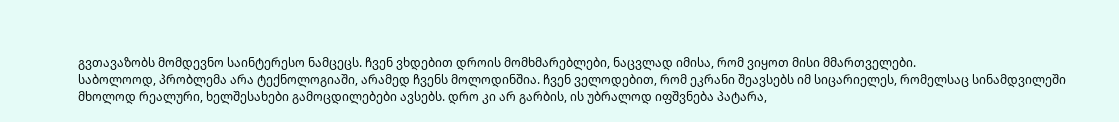გვთავაზობს მომდევნო საინტერესო ნამცეცს. ჩვენ ვხდებით დროის მომხმარებლები, ნაცვლად იმისა, რომ ვიყოთ მისი მმართველები.
საბოლოოდ, პრობლემა არა ტექნოლოგიაში, არამედ ჩვენს მოლოდინშია. ჩვენ ველოდებით, რომ ეკრანი შეავსებს იმ სიცარიელეს, რომელსაც სინამდვილეში მხოლოდ რეალური, ხელშესახები გამოცდილებები ავსებს. დრო კი არ გარბის, ის უბრალოდ იფშვნება პატარა,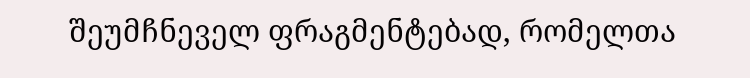შეუმჩნეველ ფრაგმენტებად, რომელთა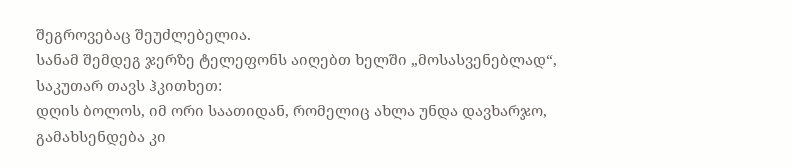შეგროვებაც შეუძლებელია.
სანამ შემდეგ ჯერზე ტელეფონს აიღებთ ხელში „მოსასვენებლად“, საკუთარ თავს ჰკითხეთ:
დღის ბოლოს, იმ ორი საათიდან, რომელიც ახლა უნდა დავხარჯო, გამახსენდება კი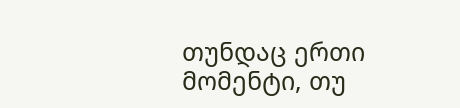თუნდაც ერთი მომენტი, თუ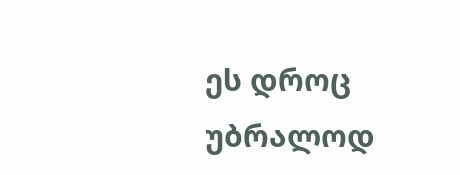ეს დროც უბრალოდ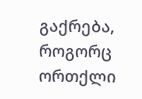გაქრება, როგორც ორთქლი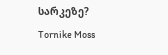სარკეზე?
Tornike Moss